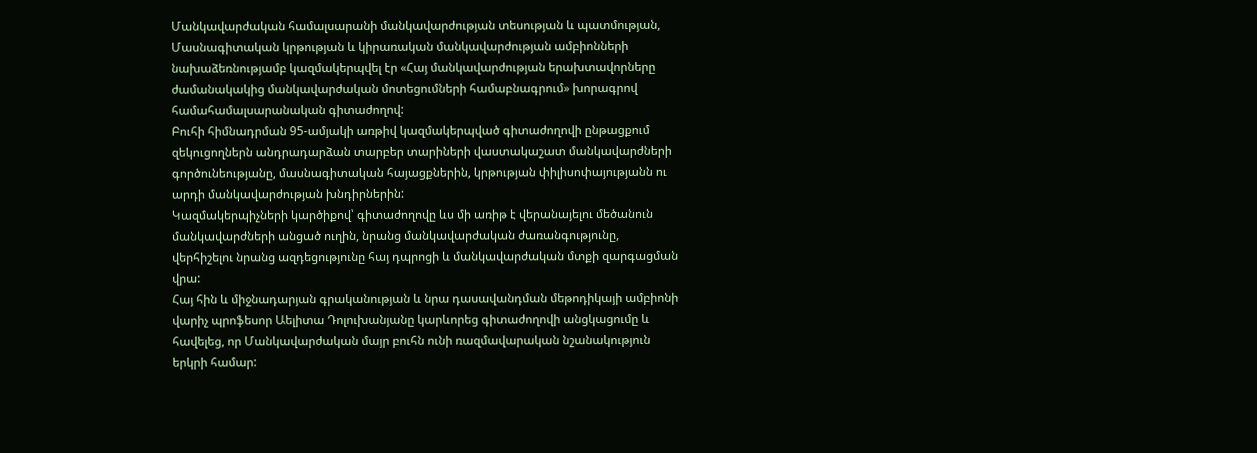Մանկավարժական համալսարանի մանկավարժության տեսության և պատմության, Մասնագիտական կրթության և կիրառական մանկավարժության ամբիոնների նախաձեռնությամբ կազմակերպվել էր «Հայ մանկավարժության երախտավորները ժամանակակից մանկավարժական մոտեցումների համաբնագրում» խորագրով համահամալսարանական գիտաժողով:
Բուհի հիմնադրման 95-ամյակի առթիվ կազմակերպված գիտաժողովի ընթացքում զեկուցողներն անդրադարձան տարբեր տարիների վաստակաշատ մանկավարժների գործունեությանը, մասնագիտական հայացքներին, կրթության փիլիսոփայությանն ու արդի մանկավարժության խնդիրներին:
Կազմակերպիչների կարծիքով՝ գիտաժողովը ևս մի առիթ է վերանայելու մեծանուն մանկավարժների անցած ուղին, նրանց մանկավարժական ժառանգությունը, վերհիշելու նրանց ազդեցությունը հայ դպրոցի և մանկավարժական մտքի զարգացման վրա:
Հայ հին և միջնադարյան գրականության և նրա դասավանդման մեթոդիկայի ամբիոնի վարիչ պրոֆեսոր Աելիտա Դոլուխանյանը կարևորեց գիտաժողովի անցկացումը և հավելեց, որ Մանկավարժական մայր բուհն ունի ռազմավարական նշանակություն երկրի համար: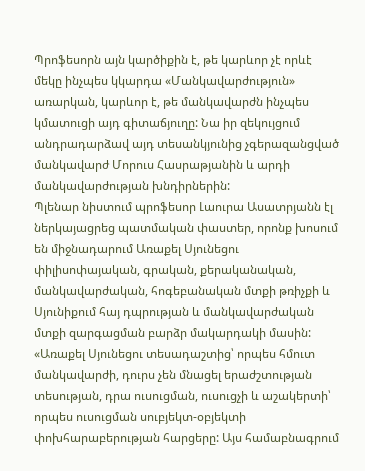Պրոֆեսորն այն կարծիքին է, թե կարևոր չէ որևէ մեկը ինչպես կկարդա «Մանկավարժություն» առարկան, կարևոր է, թե մանկավարժն ինչպես կմատուցի այդ գիտաճյուղը: Նա իր զեկույցում անդրադարձավ այդ տեսանկյունից չգերազանցված մանկավարժ Մորուս Հասրաթյանին և արդի մանկավարժության խնդիրներին:
Պլենար նիստում պրոֆեսոր Լաուրա Ասատրյանն էլ ներկայացրեց պատմական փաստեր, որոնք խոսում են միջնադարում Առաքել Սյունեցու փիլիսոփայական, գրական, քերականական, մանկավարժական, հոգեբանական մտքի թռիչքի և Սյունիքում հայ դպրության և մանկավարժական մտքի զարգացման բարձր մակարդակի մասին:
«Առաքել Սյունեցու տեսադաշտից՝ որպես հմուտ մանկավարժի, դուրս չեն մնացել երաժշտության տեսության, դրա ուսուցման, ուսուցչի և աշակերտի՝ որպես ուսուցման սուբյեկտ-օբյեկտի փոխհարաբերության հարցերը: Այս համաբնագրում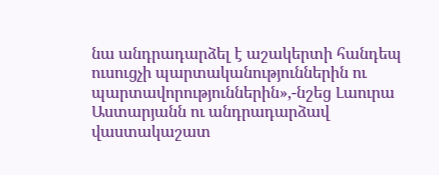նա անդրադարձել է աշակերտի հանդեպ ուսուցչի պարտականություններին ու պարտավորություններին»,-նշեց Լաուրա Աստարյանն ու անդրադարձավ վաստակաշատ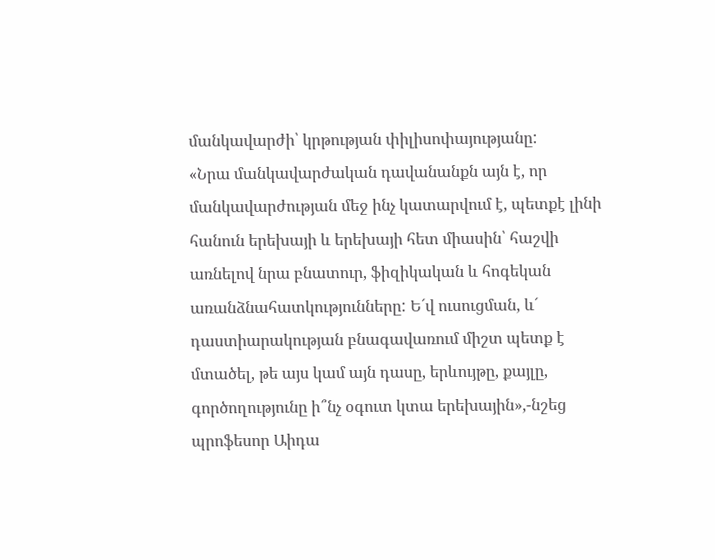մանկավարժի՝ կրթության փիլիսոփայությանը:
«Նրա մանկավարժական դավանանքն այն է, որ մանկավարժության մեջ ինչ կատարվում է, պետքէ լինի հանուն երեխայի և երեխայի հետ միասին՝ հաշվի առնելով նրա բնատուր, ֆիզիկական և հոգեկան առանձնահատկությունները: Ե´վ ուսուցման, և´ դաստիարակության բնագավառում միշտ պետք է մտածել, թե այս կամ այն դասը, երևույթը, քայլը, գործողությունը ի՞նչ օգուտ կտա երեխային»,-նշեց պրոֆեսոր Աիդա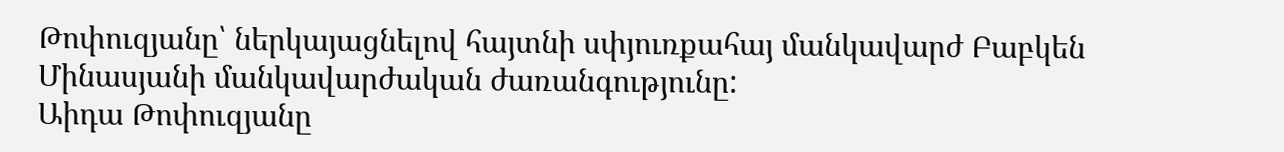Թոփուզյանը՝ ներկայացնելով հայտնի սփյուռքահայ մանկավարժ Բաբկեն Մինասյանի մանկավարժական ժառանգությունը:
Աիդա Թոփուզյանը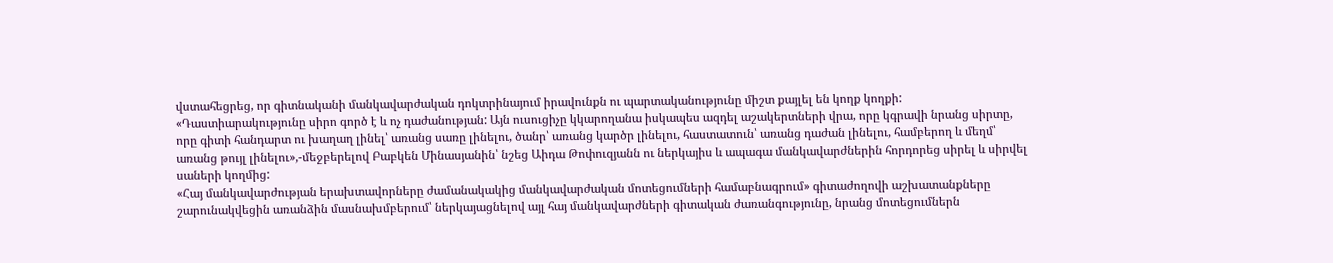վստահեցրեց, որ գիտնականի մանկավարժական դոկտրինայում իրավունքն ու պարտականությունը միշտ քայլել են կողք կողքի:
«Դաստիարակությունը սիրո գործ է և ոչ դաժանության: Այն ուսուցիչը կկարողանա իսկապես ազդել աշակերտների վրա, որը կգրավի նրանց սիրտը, որը գիտի հանդարտ ու խաղաղ լինել՝ առանց սառը լինելու, ծանր՝ առանց կարծր լինելու, հաստատուն՝ առանց դաժան լինելու, համբերող և մեղմ՝ առանց թույլ լինելու»,-մեջբերելով Բաբկեն Մինասյանին՝ նշեց Աիդա Թոփուզյանն ու ներկայիս և ապագա մանկավարժներին հորդորեց սիրել և սիրվել սաների կողմից:
«Հայ մանկավարժության երախտավորները ժամանակակից մանկավարժական մոտեցումների համաբնագրում» գիտաժողովի աշխատանքները շարունակվեցին առանձին մասնախմբերում՝ ներկայացնելով այլ հայ մանկավարժների գիտական ժառանգությունը, նրանց մոտեցումներն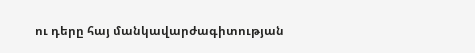ու դերը հայ մանկավարժագիտության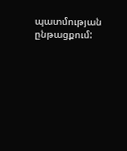պատմության ընթացքում: